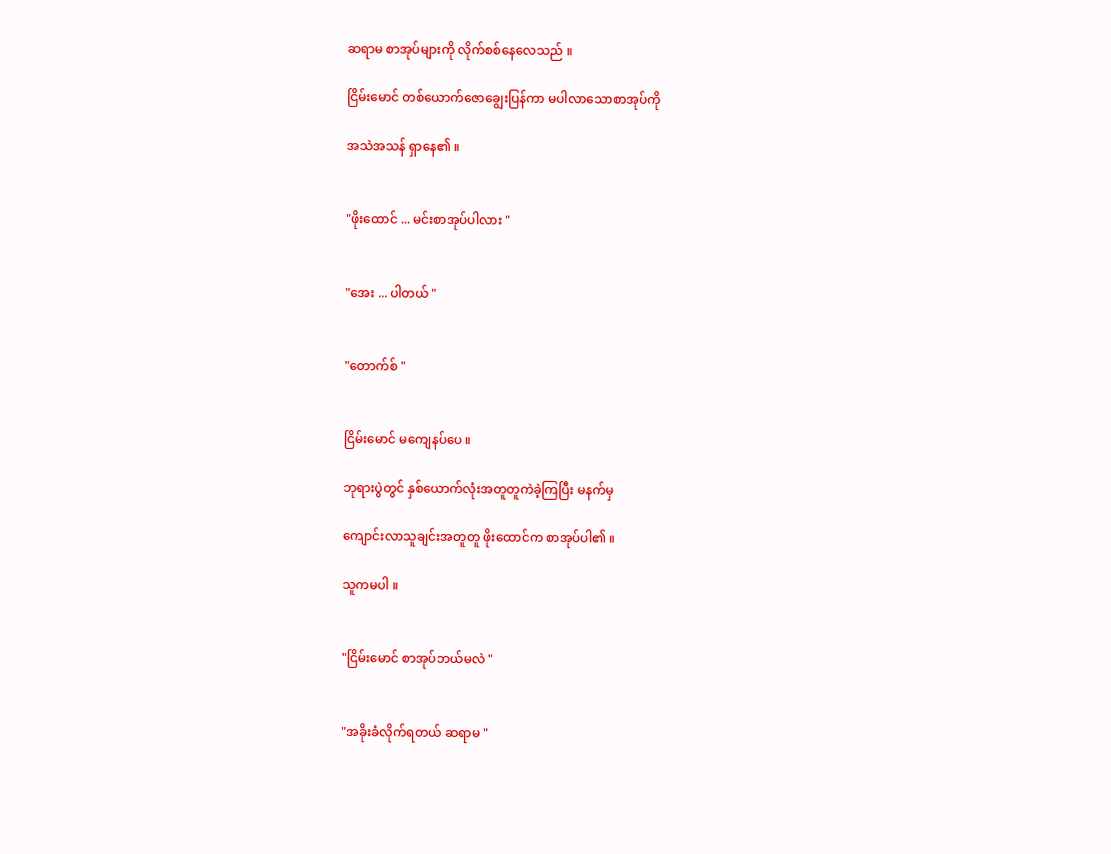ဆရာမ စာအုပ်များကို လိုက်စစ်နေလေသည် ။

ငြိမ်းမောင် တစ်ယောက်ဇောချွေးပြန်ကာ မပါလာသောစာအုပ်ကို

အသဲအသန် ရှာနေ၏ ။


"ဖိုးထောင် ... မင်းစာအုပ်ပါလား "


"အေး ... ပါတယ် "


"တောက်စ် "


ငြိမ်းမောင် မကျေနပ်ပေ ။

ဘုရားပွဲတွင် နှစ်ယောက်လုံးအတူတူကဲခဲ့ကြပြီး မနက်မှ

ကျောင်းလာသူချင်းအတူတူ ဖိုးထောင်က စာအုပ်ပါ၏ ။

သူကမပါ ။


"ငြိမ်းမောင် စာအုပ်ဘယ်မလဲ "


"အခိုးခံလိုက်ရတယ် ဆရာမ "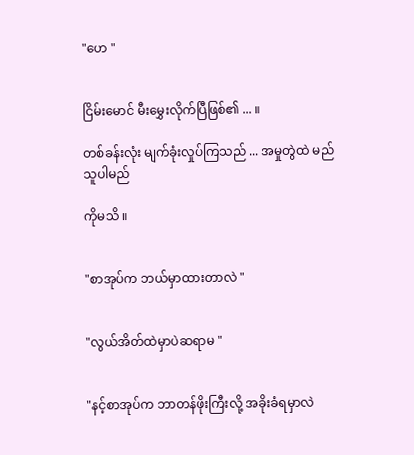"ဟေ "


ငြိမ်းမောင် မီးမွှေးလိုက်ပြီဖြစ်၏ ... ။

တစ်ခန်းလုံး မျက်ခုံးလှုပ်ကြသည် ... အမှုတွဲထဲ မည်သူပါမည်

ကိုမသိ ။


"စာအုပ်က ဘယ်မှာထားတာလဲ "


"လွယ်အိတ်ထဲမှာပဲဆရာမ "


"နင့်စာအုပ်က ဘာတန်ဖိုးကြီးလို့ အခိုးခံရမှာလဲ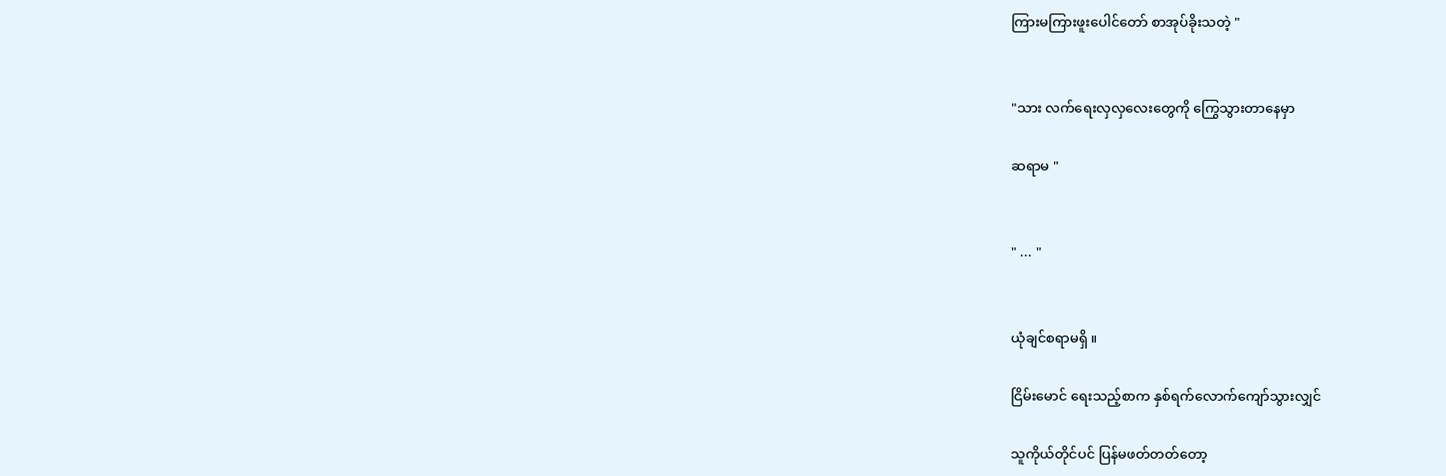ကြားမကြားဖူးပေါင်တော် စာအုပ်ခိုးသတဲ့ "


"သား လက်ရေးလှလှလေးတွေကို ကြွေသွားတာနေမှာ

ဆရာမ "


" ... "


ယုံချင်စရာမရှိ ။

ငြိမ်းမောင် ရေးသည့်စာက နှစ်ရက်လောက်ကျော်သွားလျှင်

သူကိုယ်တိုင်ပင် ပြန်မဖတ်တတ်တော့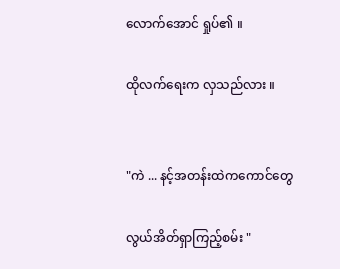လောက်အောင် ရှုပ်၏ ။

ထိုလက်ရေးက လှသည်လား ။


"ကဲ ... နင့်အတန်းထဲကကောင်တွေ

လွယ်အိတ်ရှာကြည့်စမ်း "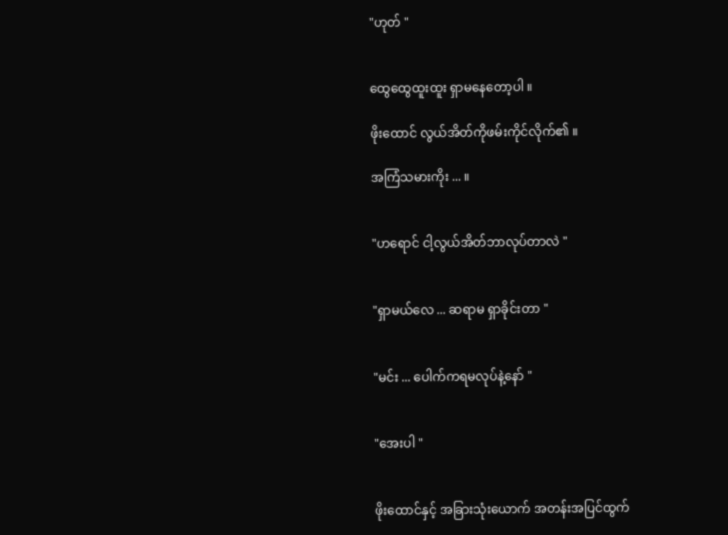"ဟုတ် "


ထွေထွေထူးထူး ရှာမနေတော့ပါ ။

ဖိုးထောင် လွယ်အိတ်ကိုဖမ်းကိုင်လိုက်၏ ။

အကြံသမားကိုး ... ။


"ဟရောင် ငါ့လွယ်အိတ်ဘာလုပ်တာလဲ "


"ရှာမယ်လေ ... ဆရာမ ရှာခိုင်းတာ "


"မင်း ... ပေါက်ကရမလုပ်နဲ့နော် "


"အေးပါ "


ဖိုးထောင်နှင့် အခြားသုံးယောက် အတန်းအပြင်ထွက်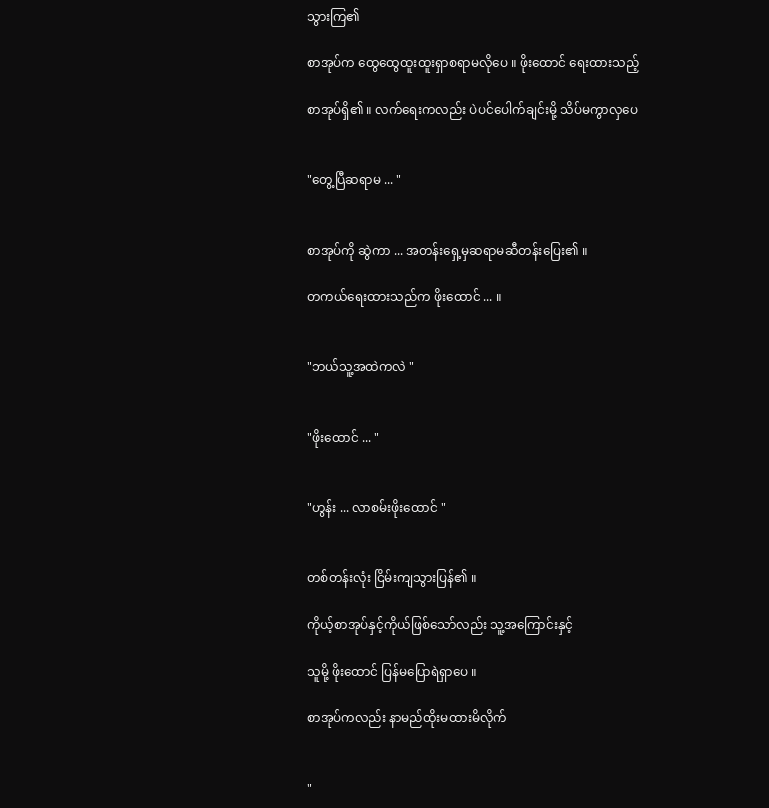သွားကြ၏

စာအုပ်က ထွေထွေထူးထူးရှာစရာမလိုပေ ။ ဖိုးထောင် ရေးထားသည့်

စာအုပ်ရှိ၏ ။ လက်ရေးကလည်း ပဲပင်ပေါက်ချင်းမို့ သိပ်မကွာလှပေ


"တွေ့ပြီဆရာမ ... "


စာအုပ်ကို ဆွဲကာ ... အတန်းရှေ့မှဆရာမဆီတန်းပြေး၏ ။

တကယ်ရေးထားသည်က ဖိုးထောင် ... ။


"ဘယ်သူ့အထဲကလဲ "


"ဖိုးထောင် ... "


"ဟွန်း ... လာစမ်းဖိုးထောင် "


တစ်တန်းလုံး ငြိမ်းကျသွားပြန်၏ ။

ကိုယ့်စာအုပ်နှင့်ကိုယ်ဖြစ်သော်လည်း သူ့အကြောင်းနှင့်

သူမို့ ဖိုးထောင် ပြန်မပြောရဲရှာပေ ။

စာအုပ်ကလည်း နာမည်ထိုးမထားမိလိုက်


"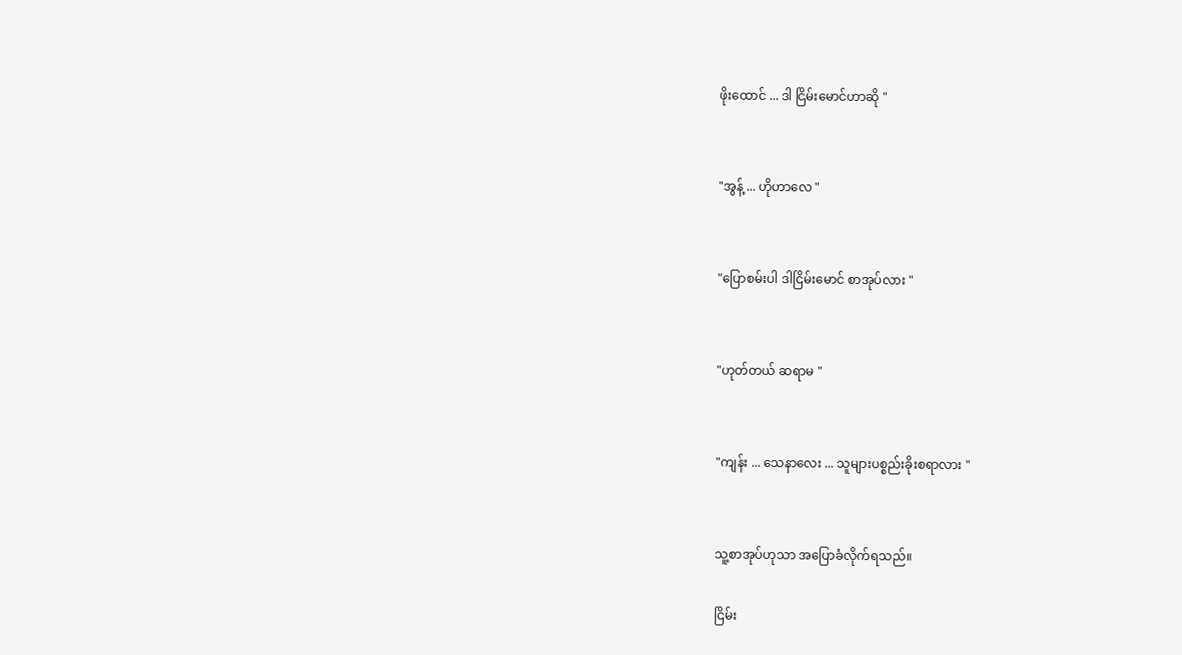ဖိုးထောင် ... ဒါ ငြိမ်းမောင်ဟာဆို "


"အွန့် ... ဟိုဟာလေ "


"ပြောစမ်းပါ ဒါငြိမ်းမောင် စာအုပ်လား "


"ဟုတ်တယ် ဆရာမ "


"ကျန်း ... သေနာလေး ... သူများပစ္စည်းခိုးစရာလား "


သူ့စာအုပ်ဟုသာ အပြောခံလိုက်ရသည်။

ငြိမ်း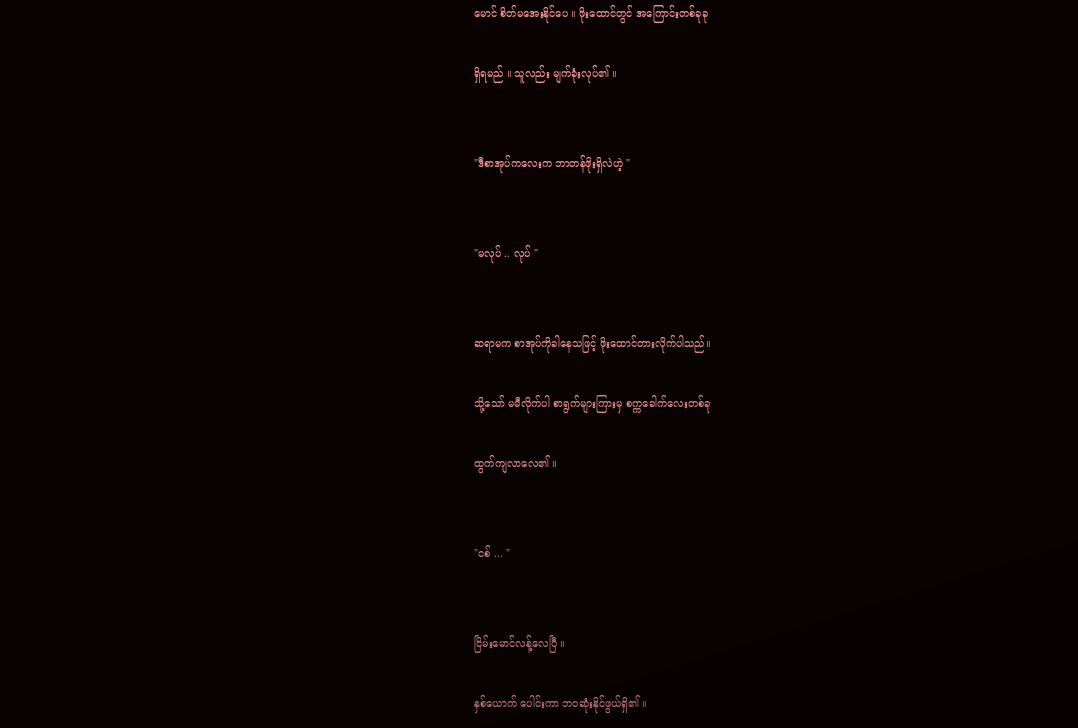မောင် စိတ်မအေးနိုင်ပေ ။ ဖိုးထောင်တွင် အကြောင်းတစ်ခုခု

ရှိရမည် ။ သူလည်း မျက်ခုံးလုပ်၏ ။


"ဒီစာအုပ်ကလေးက ဘာတန်ဖိုးရှိလဲဟဲ့ "


"မလုပ် .. လုပ် "


ဆရာမက စာအုပ်ကိုခါနေသဖြင့် ဖိုးထောင်တားလိုက်ပါသည်။

သို့သော် မမီလိုက်ပါ စာရွက်များကြားမှ စက္ကခေါက်လေးတစ်ခု

ထွက်ကျလာလေ၏ ။


"ငစ် ... "


ငြိမ်းမောင်လန့်လေပြီ ။

နှစ်ယောက် ပေါင်းကာ ဘဝဆုံးနိုင်ဖွယ်ရှိ၏ ။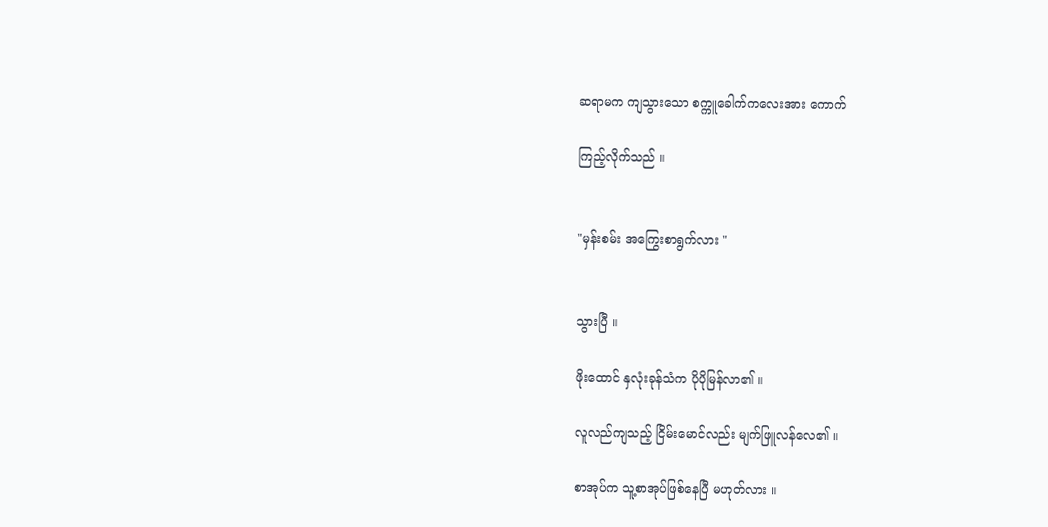ဆရာမက ကျသွားသော စက္ကူခေါက်ကလေးအား ကောက်

ကြည့်လိုက်သည် ။


"မှန်းစမ်း အကြွေးစာရွက်လား "


သွားပြီ ။

ဖိုးထောင် နှလုံးခုန်သံက ပိုပိုမြန်လာ၏ ။

လူလည်ကျသည့် ငြိမ်းမောင်လည်း မျက်ဖြူလန်လေ၏ ။

စာအုပ်က သူ့စာအုပ်ဖြစ်နေပြီ မဟုတ်လား ။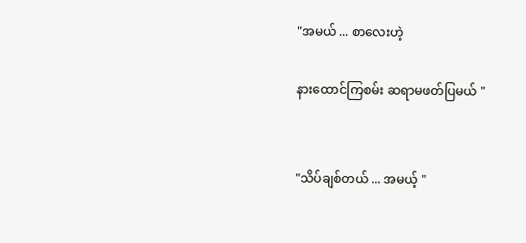"အမယ် ... စာလေးဟဲ့

နားထောင်ကြစမ်း ဆရာမဖတ်ပြမယ် "


"သိပ်ချစ်တယ် ... အမယ့် "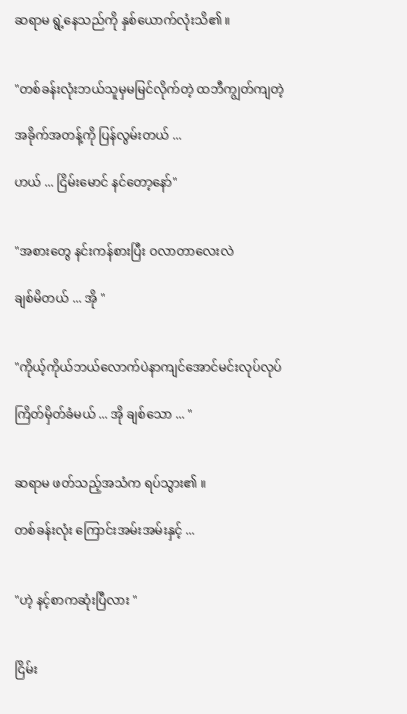ဆရာမ ရွဲ့နေသည်ကို နှစ်ယောက်လုံးသိ၏ ။


"တစ်ခန်းလုံးဘယ်သူမှမမြင်လိုက်တဲ့ ထဘီကျွတ်ကျတဲ့

အခိုက်အတန့်ကို ပြန်လွမ်းတယ် ...

ဟယ် ... ငြိမ်းမောင် နင်တော့နော်"


"အစားတွေ နင်းကန်စားပြီး ဝလာတာလေးလဲ

ချစ်မိတယ် ... အို "


"ကိုယ့်ကိုယ်ဘယ်လောက်ပဲနာကျင်အောင်မင်းလုပ်လုပ်

ကြိတ်မှိတ်ခံမယ် ... အို ချစ်သော ... "


ဆရာမ ဖတ်သည့်အသံက ရပ်သွား၏ ။

တစ်ခန်းလုံး ကြောင်းအမ်းအမ်းနှင့် ...


"ဟဲ့ နင့်စာကဆုံးပြီလား "


ငြိမ်း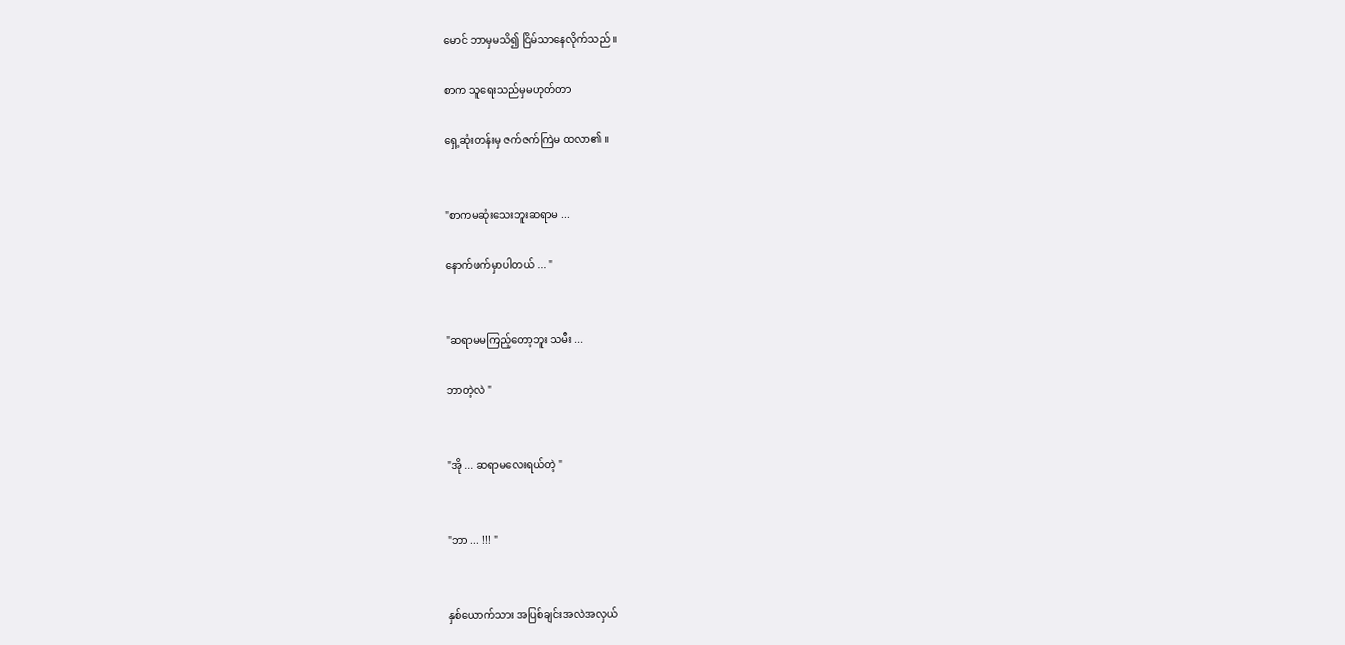မောင် ဘာမှမသိ၍ ငြိမ်သာနေလိုက်သည် ။

စာက သူရေးသည်မှမဟုတ်တာ

ရှေ့ဆုံးတန်းမှ ဇက်ဇက်ကြဲမ ထလာ၏ ။


"စာကမဆုံးသေးဘူးဆရာမ ...

နောက်ဖက်မှာပါတယ် ... "


"ဆရာမမကြည့်တော့ဘူး သမီး ...

ဘာတဲ့လဲ "


"အို ... ဆရာမလေးရယ်တဲ့ "


"ဘာ ... !!! "


နှစ်ယောက်သား အပြစ်ချင်းအလဲအလှယ်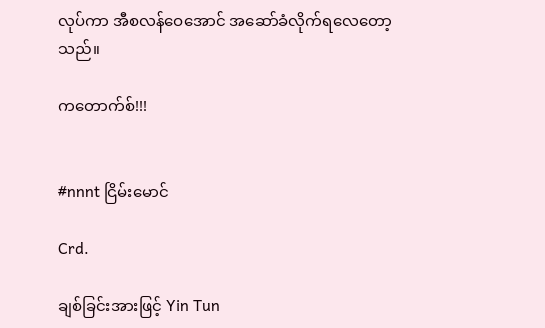လုပ်ကာ အီစလန်ဝေအောင် အဆော်ခံလိုက်ရလေတော့သည်။

ကတောက်စ်!!!


#nnnt ငြိမ်းမောင်

Crd.

ချစ်ခြင်းအားဖြင့် Yin Tun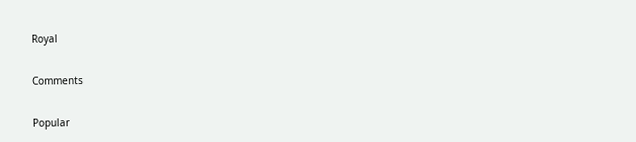Royal

Comments

Popular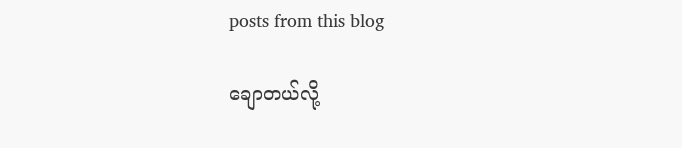posts from this blog

ချောတယ်လို့